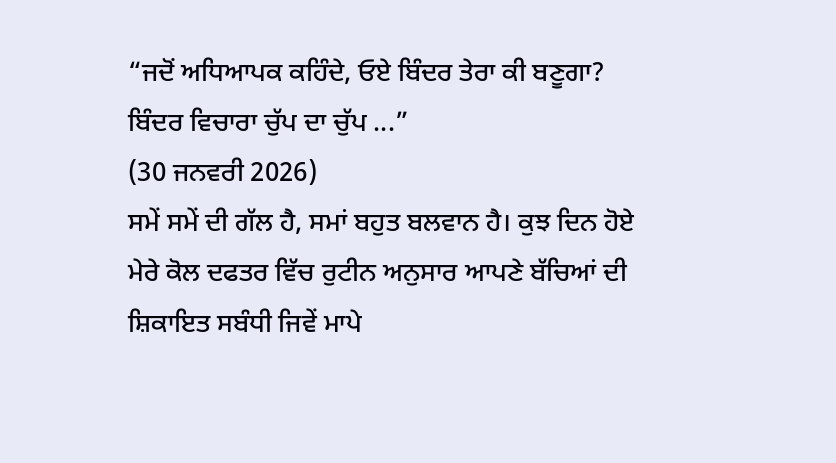“ਜਦੋਂ ਅਧਿਆਪਕ ਕਹਿੰਦੇ, ਓਏ ਬਿੰਦਰ ਤੇਰਾ ਕੀ ਬਣੂਗਾ? ਬਿੰਦਰ ਵਿਚਾਰਾ ਚੁੱਪ ਦਾ ਚੁੱਪ ...”
(30 ਜਨਵਰੀ 2026)
ਸਮੇਂ ਸਮੇਂ ਦੀ ਗੱਲ ਹੈ, ਸਮਾਂ ਬਹੁਤ ਬਲਵਾਨ ਹੈ। ਕੁਝ ਦਿਨ ਹੋਏ ਮੇਰੇ ਕੋਲ ਦਫਤਰ ਵਿੱਚ ਰੁਟੀਨ ਅਨੁਸਾਰ ਆਪਣੇ ਬੱਚਿਆਂ ਦੀ ਸ਼ਿਕਾਇਤ ਸਬੰਧੀ ਜਿਵੇਂ ਮਾਪੇ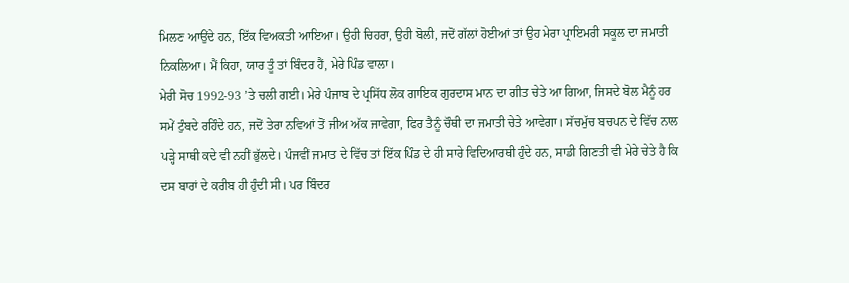ਮਿਲਣ ਆਉਂਦੇ ਹਨ, ਇੱਕ ਵਿਅਕਤੀ ਆਇਆ। ਉਹੀ ਚਿਹਰਾ, ਉਹੀ ਬੋਲੀ, ਜਦੋਂ ਗੱਲਾਂ ਹੋਈਆਂ ਤਾਂ ਉਹ ਮੇਰਾ ਪ੍ਰਾਇਮਰੀ ਸਕੂਲ ਦਾ ਜਮਾਤੀ ਨਿਕਲਿਆ। ਮੈਂ ਕਿਹਾ, ਯਾਰ ਤੂੰ ਤਾਂ ਬਿੰਦਰ ਹੈਂ, ਮੇਰੇ ਪਿੰਡ ਵਾਲਾ।
ਮੇਰੀ ਸੋਚ 1992-93 ’ਤੇ ਚਲੀ ਗਈ। ਮੇਰੇ ਪੰਜਾਬ ਦੇ ਪ੍ਰਸਿੱਧ ਲੋਕ ਗਾਇਕ ਗੁਰਦਾਸ ਮਾਨ ਦਾ ਗੀਤ ਚੇਤੇ ਆ ਗਿਆ, ਜਿਸਦੇ ਬੋਲ ਮੈਨੂੰ ਹਰ ਸਮੇਂ ਟੁੰਬਦੇ ਰਹਿੰਦੇ ਹਨ, ਜਦੋਂ ਤੇਰਾ ਨਵਿਆਂ ਤੋਂ ਜੀਅ ਅੱਕ ਜਾਵੇਗਾ, ਫਿਰ ਤੈਨੂੰ ਚੌਥੀ ਦਾ ਜਮਾਤੀ ਚੇਤੇ ਆਵੇਗਾ। ਸੱਚਮੁੱਚ ਬਚਪਨ ਦੇ ਵਿੱਚ ਨਾਲ ਪੜ੍ਹੇ ਸਾਥੀ ਕਦੇ ਵੀ ਨਹੀਂ ਭੁੱਲਦੇ। ਪੰਜਵੀਂ ਜਮਾਤ ਦੇ ਵਿੱਚ ਤਾਂ ਇੱਕ ਪਿੰਡ ਦੇ ਹੀ ਸਾਰੇ ਵਿਦਿਆਰਥੀ ਹੁੰਦੇ ਹਨ, ਸਾਡੀ ਗਿਣਤੀ ਵੀ ਮੇਰੇ ਚੇਤੇ ਹੈ ਕਿ ਦਸ ਬਾਰਾਂ ਦੇ ਕਰੀਬ ਹੀ ਹੁੰਦੀ ਸੀ। ਪਰ ਬਿੰਦਰ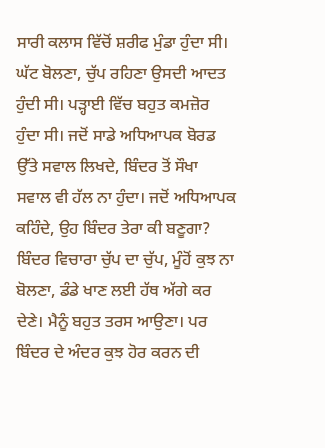ਸਾਰੀ ਕਲਾਸ ਵਿੱਚੋਂ ਸ਼ਰੀਫ ਮੁੰਡਾ ਹੁੰਦਾ ਸੀ। ਘੱਟ ਬੋਲਣਾ, ਚੁੱਪ ਰਹਿਣਾ ਉਸਦੀ ਆਦਤ ਹੁੰਦੀ ਸੀ। ਪੜ੍ਹਾਈ ਵਿੱਚ ਬਹੁਤ ਕਮਜ਼ੋਰ ਹੁੰਦਾ ਸੀ। ਜਦੋਂ ਸਾਡੇ ਅਧਿਆਪਕ ਬੋਰਡ ਉੱਤੇ ਸਵਾਲ ਲਿਖਦੇ, ਬਿੰਦਰ ਤੋਂ ਸੌਖਾ ਸਵਾਲ ਵੀ ਹੱਲ ਨਾ ਹੁੰਦਾ। ਜਦੋਂ ਅਧਿਆਪਕ ਕਹਿੰਦੇ, ਉਹ ਬਿੰਦਰ ਤੇਰਾ ਕੀ ਬਣੂਗਾ? ਬਿੰਦਰ ਵਿਚਾਰਾ ਚੁੱਪ ਦਾ ਚੁੱਪ, ਮੂੰਹੋਂ ਕੁਝ ਨਾ ਬੋਲਣਾ, ਡੰਡੇ ਖਾਣ ਲਈ ਹੱਥ ਅੱਗੇ ਕਰ ਦੇਣੇ। ਮੈਨੂੰ ਬਹੁਤ ਤਰਸ ਆਉਣਾ। ਪਰ ਬਿੰਦਰ ਦੇ ਅੰਦਰ ਕੁਝ ਹੋਰ ਕਰਨ ਦੀ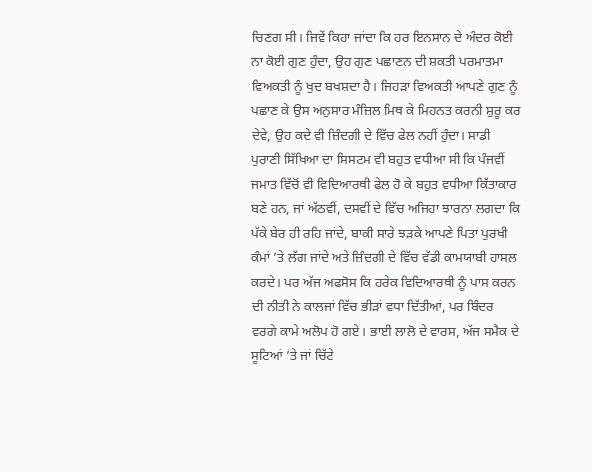ਚਿਣਗ ਸੀ। ਜਿਵੇਂ ਕਿਹਾ ਜਾਂਦਾ ਕਿ ਹਰ ਇਨਸਾਨ ਦੇ ਅੰਦਰ ਕੋਈ ਨਾ ਕੋਈ ਗੁਣ ਹੁੰਦਾ, ਉਹ ਗੁਣ ਪਛਾਣਨ ਦੀ ਸ਼ਕਤੀ ਪਰਮਾਤਮਾ ਵਿਅਕਤੀ ਨੂੰ ਖੁਦ ਬਖਸ਼ਦਾ ਹੈ। ਜਿਹੜਾ ਵਿਅਕਤੀ ਆਪਣੇ ਗੁਣ ਨੂੰ ਪਛਾਣ ਕੇ ਉਸ ਅਨੁਸਾਰ ਮੰਜ਼ਿਲ ਮਿਥ ਕੇ ਮਿਹਨਤ ਕਰਨੀ ਸ਼ੁਰੂ ਕਰ ਦੇਵੇ, ਉਹ ਕਦੇ ਵੀ ਜ਼ਿੰਦਗੀ ਦੇ ਵਿੱਚ ਫੇਲ ਨਹੀਂ ਹੁੰਦਾ। ਸਾਡੀ ਪੁਰਾਣੀ ਸਿੱਖਿਆ ਦਾ ਸਿਸਟਮ ਵੀ ਬਹੁਤ ਵਧੀਆ ਸੀ ਕਿ ਪੰਜਵੀਂ ਜਮਾਤ ਵਿੱਚੋਂ ਵੀ ਵਿਦਿਆਰਥੀ ਫੇਲ ਹੋ ਕੇ ਬਹੁਤ ਵਧੀਆ ਕਿੱਤਾਕਾਰ ਬਣੇ ਹਨ, ਜਾਂ ਅੱਠਵੀਂ, ਦਸਵੀਂ ਦੇ ਵਿੱਚ ਅਜਿਹਾ ਝਾਰਨਾ ਲਗਦਾ ਕਿ ਪੱਕੇ ਬੇਰ ਹੀ ਰਹਿ ਜਾਂਦੇ, ਬਾਕੀ ਸਾਰੇ ਝੜਕੇ ਆਪਣੇ ਪਿਤਾ ਪੁਰਖੀ ਕੰਮਾਂ ’ਤੇ ਲੱਗ ਜਾਂਦੇ ਅਤੇ ਜ਼ਿੰਦਗੀ ਦੇ ਵਿੱਚ ਵੱਡੀ ਕਾਮਯਾਬੀ ਹਾਸਲ ਕਰਦੇ। ਪਰ ਅੱਜ ਅਫਸੋਸ ਕਿ ਹਰੇਕ ਵਿਦਿਆਰਥੀ ਨੂੰ ਪਾਸ ਕਰਨ ਦੀ ਨੀਤੀ ਨੇ ਕਾਲਜਾਂ ਵਿੱਚ ਭੀੜਾਂ ਵਧਾ ਦਿੱਤੀਆਂ, ਪਰ ਬਿੰਦਰ ਵਰਗੇ ਕਾਮੇ ਅਲੋਪ ਹੋ ਗਏ। ਭਾਈ ਲਾਲੋ ਦੇ ਵਾਰਸ, ਅੱਜ ਸਮੈਕ ਦੇ ਸੂਟਿਆਂ ’ਤੇ ਜਾਂ ਚਿੱਟੇ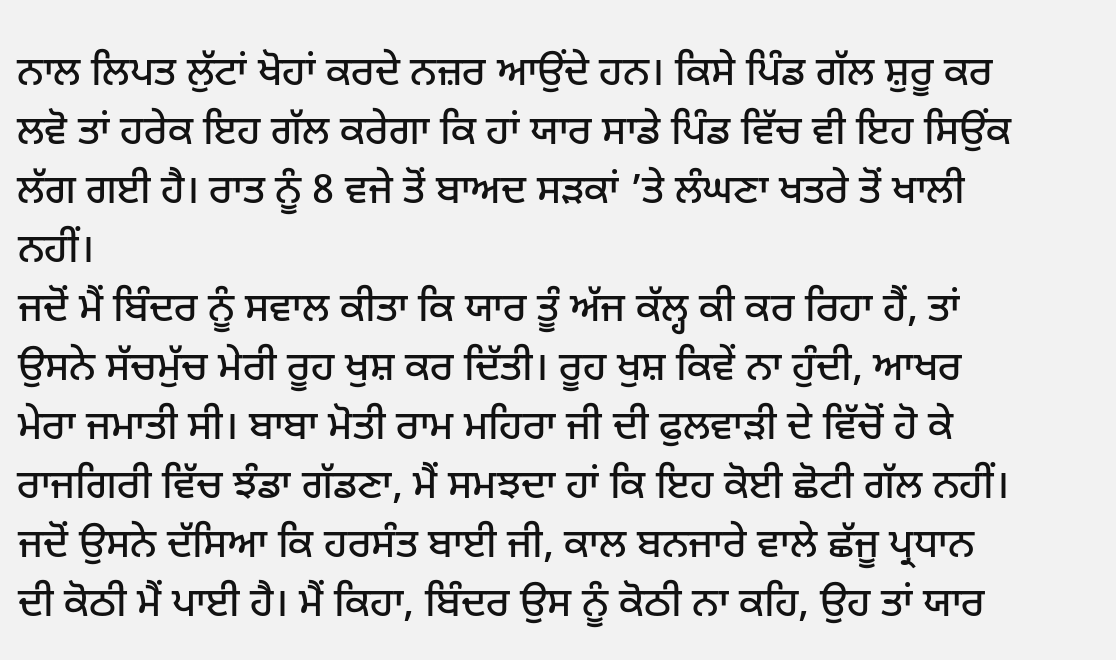ਨਾਲ ਲਿਪਤ ਲੁੱਟਾਂ ਖੋਹਾਂ ਕਰਦੇ ਨਜ਼ਰ ਆਉਂਦੇ ਹਨ। ਕਿਸੇ ਪਿੰਡ ਗੱਲ ਸ਼ੁਰੂ ਕਰ ਲਵੋ ਤਾਂ ਹਰੇਕ ਇਹ ਗੱਲ ਕਰੇਗਾ ਕਿ ਹਾਂ ਯਾਰ ਸਾਡੇ ਪਿੰਡ ਵਿੱਚ ਵੀ ਇਹ ਸਿਉਂਕ ਲੱਗ ਗਈ ਹੈ। ਰਾਤ ਨੂੰ 8 ਵਜੇ ਤੋਂ ਬਾਅਦ ਸੜਕਾਂ ’ਤੇ ਲੰਘਣਾ ਖਤਰੇ ਤੋਂ ਖਾਲੀ ਨਹੀਂ।
ਜਦੋਂ ਮੈਂ ਬਿੰਦਰ ਨੂੰ ਸਵਾਲ ਕੀਤਾ ਕਿ ਯਾਰ ਤੂੰ ਅੱਜ ਕੱਲ੍ਹ ਕੀ ਕਰ ਰਿਹਾ ਹੈਂ, ਤਾਂ ਉਸਨੇ ਸੱਚਮੁੱਚ ਮੇਰੀ ਰੂਹ ਖੁਸ਼ ਕਰ ਦਿੱਤੀ। ਰੂਹ ਖੁਸ਼ ਕਿਵੇਂ ਨਾ ਹੁੰਦੀ, ਆਖਰ ਮੇਰਾ ਜਮਾਤੀ ਸੀ। ਬਾਬਾ ਮੋਤੀ ਰਾਮ ਮਹਿਰਾ ਜੀ ਦੀ ਫੁਲਵਾੜੀ ਦੇ ਵਿੱਚੋਂ ਹੋ ਕੇ ਰਾਜਗਿਰੀ ਵਿੱਚ ਝੰਡਾ ਗੱਡਣਾ, ਮੈਂ ਸਮਝਦਾ ਹਾਂ ਕਿ ਇਹ ਕੋਈ ਛੋਟੀ ਗੱਲ ਨਹੀਂ। ਜਦੋਂ ਉਸਨੇ ਦੱਸਿਆ ਕਿ ਹਰਸੰਤ ਬਾਈ ਜੀ, ਕਾਲ ਬਨਜਾਰੇ ਵਾਲੇ ਛੱਜੂ ਪ੍ਰਧਾਨ ਦੀ ਕੋਠੀ ਮੈਂ ਪਾਈ ਹੈ। ਮੈਂ ਕਿਹਾ, ਬਿੰਦਰ ਉਸ ਨੂੰ ਕੋਠੀ ਨਾ ਕਹਿ, ਉਹ ਤਾਂ ਯਾਰ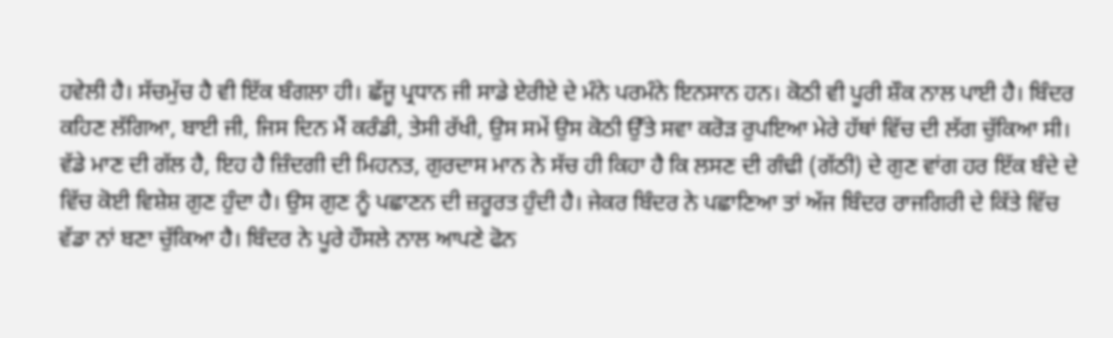ਹਵੇਲੀ ਹੈ। ਸੱਚਮੁੱਚ ਹੈ ਵੀ ਇੱਕ ਬੰਗਲਾ ਹੀ। ਛੱਜੂ ਪ੍ਰਧਾਨ ਜੀ ਸਾਡੇ ਏਰੀਏ ਦੇ ਮੰਨੇ ਪਰਮੰਨੇ ਇਨਸਾਨ ਹਨ। ਕੋਠੀ ਵੀ ਪੂਰੀ ਸ਼ੌਕ ਨਾਲ ਪਾਈ ਹੈ। ਬਿੰਦਰ ਕਹਿਣ ਲੱਗਿਆ, ਬਾਈ ਜੀ, ਜਿਸ ਦਿਨ ਮੈਂ ਕਰੰਡੀ, ਤੇਸੀ ਰੱਖੀ, ਉਸ ਸਮੇਂ ਉਸ ਕੋਠੀ ਉੱਤੇ ਸਵਾ ਕਰੋੜ ਰੁਪਇਆ ਮੇਰੇ ਹੱਥਾਂ ਵਿੱਚ ਦੀ ਲੱਗ ਚੁੱਕਿਆ ਸੀ। ਵੱਡੇ ਮਾਣ ਦੀ ਗੱਲ ਹੈ, ਇਹ ਹੈ ਜ਼ਿੰਦਗੀ ਦੀ ਮਿਹਨਤ, ਗੁਰਦਾਸ ਮਾਨ ਨੇ ਸੱਚ ਹੀ ਕਿਹਾ ਹੈ ਕਿ ਲਸਣ ਦੀ ਗੰਢੀ (ਗੱਠੀ) ਦੇ ਗੁਣ ਵਾਂਗ ਹਰ ਇੱਕ ਬੰਦੇ ਦੇ ਵਿੱਚ ਕੋਈ ਵਿਸ਼ੇਸ਼ ਗੁਣ ਹੁੰਦਾ ਹੈ। ਉਸ ਗੁਣ ਨੂੰ ਪਛਾਣਨ ਦੀ ਜ਼ਰੂਰਤ ਹੁੰਦੀ ਹੈ। ਜੇਕਰ ਬਿੰਦਰ ਨੇ ਪਛਾਣਿਆ ਤਾਂ ਅੱਜ ਬਿੰਦਰ ਰਾਜਗਿਰੀ ਦੇ ਕਿੱਤੇ ਵਿੱਚ ਵੱਡਾ ਨਾਂ ਬਣਾ ਚੁੱਕਿਆ ਹੈ। ਬਿੰਦਰ ਨੇ ਪੂਰੇ ਹੌਸਲੇ ਨਾਲ ਆਪਣੇ ਫੋਨ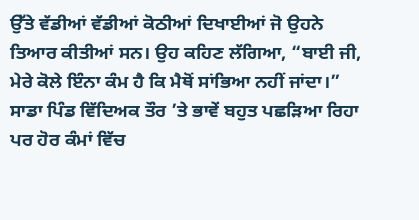ਉੱਤੇ ਵੱਡੀਆਂ ਵੱਡੀਆਂ ਕੋਠੀਆਂ ਦਿਖਾਈਆਂ ਜੋ ਉਹਨੇ ਤਿਆਰ ਕੀਤੀਆਂ ਸਨ। ਉਹ ਕਹਿਣ ਲੱਗਿਆ, “ਬਾਈ ਜੀ, ਮੇਰੇ ਕੋਲੇ ਇੰਨਾ ਕੰਮ ਹੈ ਕਿ ਮੈਥੋਂ ਸਾਂਭਿਆ ਨਹੀਂ ਜਾਂਦਾ।”
ਸਾਡਾ ਪਿੰਡ ਵਿੱਦਿਅਕ ਤੌਰ ’ਤੇ ਭਾਵੇਂ ਬਹੁਤ ਪਛੜਿਆ ਰਿਹਾ ਪਰ ਹੋਰ ਕੰਮਾਂ ਵਿੱਚ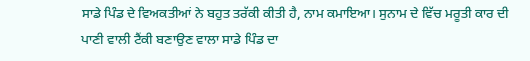ਸਾਡੇ ਪਿੰਡ ਦੇ ਵਿਅਕਤੀਆਂ ਨੇ ਬਹੁਤ ਤਰੱਕੀ ਕੀਤੀ ਹੈ, ਨਾਮ ਕਮਾਇਆ। ਸੁਨਾਮ ਦੇ ਵਿੱਚ ਮਰੂਤੀ ਕਾਰ ਦੀ ਪਾਣੀ ਵਾਲੀ ਟੈਂਕੀ ਬਣਾਉਣ ਵਾਲਾ ਸਾਡੇ ਪਿੰਡ ਦਾ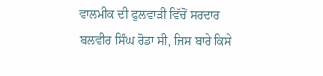ਵਾਲਮੀਕ ਦੀ ਫੁਲਵਾੜੀ ਵਿੱਚੋਂ ਸਰਦਾਰ ਬਲਵੀਰ ਸਿੰਘ ਰੋਡਾ ਸੀ, ਜਿਸ ਬਾਰੇ ਕਿਸੇ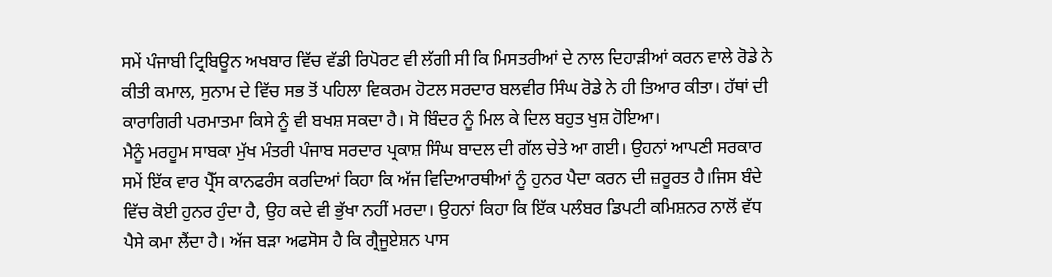ਸਮੇਂ ਪੰਜਾਬੀ ਟ੍ਰਿਬਿਊਨ ਅਖਬਾਰ ਵਿੱਚ ਵੱਡੀ ਰਿਪੋਰਟ ਵੀ ਲੱਗੀ ਸੀ ਕਿ ਮਿਸਤਰੀਆਂ ਦੇ ਨਾਲ ਦਿਹਾੜੀਆਂ ਕਰਨ ਵਾਲੇ ਰੋਡੇ ਨੇ ਕੀਤੀ ਕਮਾਲ, ਸੁਨਾਮ ਦੇ ਵਿੱਚ ਸਭ ਤੋਂ ਪਹਿਲਾ ਵਿਕਰਮ ਹੋਟਲ ਸਰਦਾਰ ਬਲਵੀਰ ਸਿੰਘ ਰੋਡੇ ਨੇ ਹੀ ਤਿਆਰ ਕੀਤਾ। ਹੱਥਾਂ ਦੀ ਕਾਰਾਗਿਰੀ ਪਰਮਾਤਮਾ ਕਿਸੇ ਨੂੰ ਵੀ ਬਖਸ਼ ਸਕਦਾ ਹੈ। ਸੋ ਬਿੰਦਰ ਨੂੰ ਮਿਲ ਕੇ ਦਿਲ ਬਹੁਤ ਖੁਸ਼ ਹੋਇਆ।
ਮੈਨੂੰ ਮਰਹੂਮ ਸਾਬਕਾ ਮੁੱਖ ਮੰਤਰੀ ਪੰਜਾਬ ਸਰਦਾਰ ਪ੍ਰਕਾਸ਼ ਸਿੰਘ ਬਾਦਲ ਦੀ ਗੱਲ ਚੇਤੇ ਆ ਗਈ। ਉਹਨਾਂ ਆਪਣੀ ਸਰਕਾਰ ਸਮੇਂ ਇੱਕ ਵਾਰ ਪ੍ਰੈੱਸ ਕਾਨਫਰੰਸ ਕਰਦਿਆਂ ਕਿਹਾ ਕਿ ਅੱਜ ਵਿਦਿਆਰਥੀਆਂ ਨੂੰ ਹੁਨਰ ਪੈਦਾ ਕਰਨ ਦੀ ਜ਼ਰੂਰਤ ਹੈ।ਜਿਸ ਬੰਦੇ ਵਿੱਚ ਕੋਈ ਹੁਨਰ ਹੁੰਦਾ ਹੈ, ਉਹ ਕਦੇ ਵੀ ਭੁੱਖਾ ਨਹੀਂ ਮਰਦਾ। ਉਹਨਾਂ ਕਿਹਾ ਕਿ ਇੱਕ ਪਲੰਬਰ ਡਿਪਟੀ ਕਮਿਸ਼ਨਰ ਨਾਲੋਂ ਵੱਧ ਪੈਸੇ ਕਮਾ ਲੈਂਦਾ ਹੈ। ਅੱਜ ਬੜਾ ਅਫਸੋਸ ਹੈ ਕਿ ਗ੍ਰੈਜੂਏਸ਼ਨ ਪਾਸ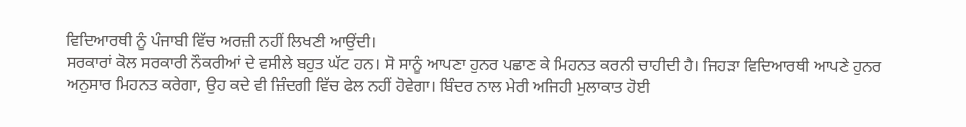ਵਿਦਿਆਰਥੀ ਨੂੰ ਪੰਜਾਬੀ ਵਿੱਚ ਅਰਜ਼ੀ ਨਹੀਂ ਲਿਖਣੀ ਆਉਂਦੀ।
ਸਰਕਾਰਾਂ ਕੋਲ ਸਰਕਾਰੀ ਨੌਕਰੀਆਂ ਦੇ ਵਸੀਲੇ ਬਹੁਤ ਘੱਟ ਹਨ। ਸੋ ਸਾਨੂੰ ਆਪਣਾ ਹੁਨਰ ਪਛਾਣ ਕੇ ਮਿਹਨਤ ਕਰਨੀ ਚਾਹੀਦੀ ਹੈ। ਜਿਹੜਾ ਵਿਦਿਆਰਥੀ ਆਪਣੇ ਹੁਨਰ ਅਨੁਸਾਰ ਮਿਹਨਤ ਕਰੇਗਾ, ਉਹ ਕਦੇ ਵੀ ਜ਼ਿੰਦਗੀ ਵਿੱਚ ਫੇਲ ਨਹੀਂ ਹੋਵੇਗਾ। ਬਿੰਦਰ ਨਾਲ ਮੇਰੀ ਅਜਿਹੀ ਮੁਲਾਕਾਤ ਹੋਈ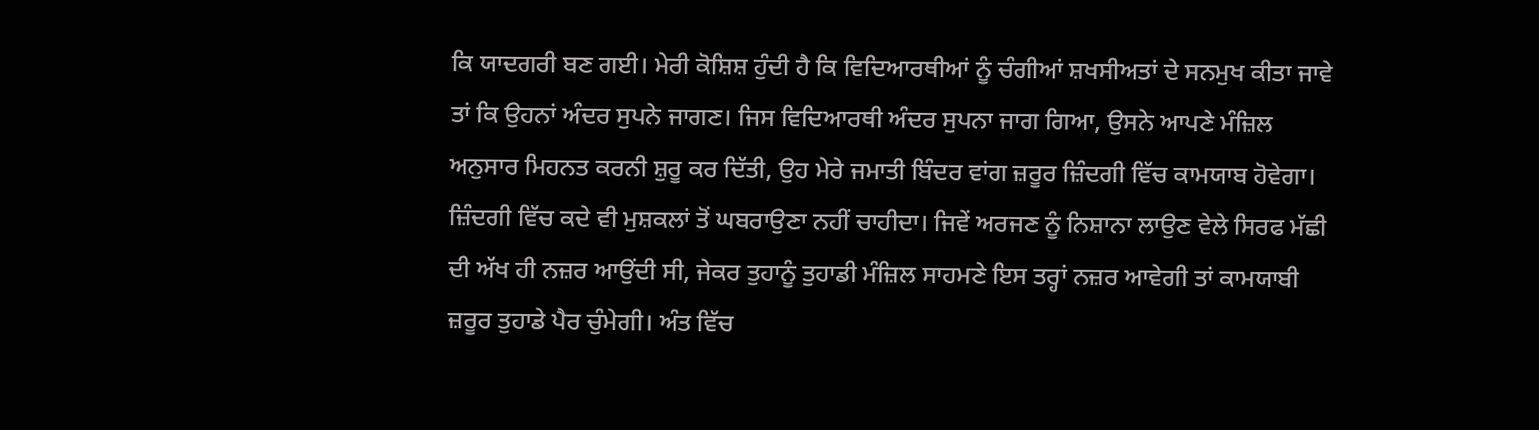ਕਿ ਯਾਦਗਰੀ ਬਣ ਗਈ। ਮੇਰੀ ਕੋਸ਼ਿਸ਼ ਹੁੰਦੀ ਹੈ ਕਿ ਵਿਦਿਆਰਥੀਆਂ ਨੂੰ ਚੰਗੀਆਂ ਸ਼ਖਸੀਅਤਾਂ ਦੇ ਸਨਮੁਖ ਕੀਤਾ ਜਾਵੇ ਤਾਂ ਕਿ ਉਹਨਾਂ ਅੰਦਰ ਸੁਪਨੇ ਜਾਗਣ। ਜਿਸ ਵਿਦਿਆਰਥੀ ਅੰਦਰ ਸੁਪਨਾ ਜਾਗ ਗਿਆ, ਉਸਨੇ ਆਪਣੇ ਮੰਜ਼ਿਲ ਅਨੁਸਾਰ ਮਿਹਨਤ ਕਰਨੀ ਸ਼ੁਰੂ ਕਰ ਦਿੱਤੀ, ਉਹ ਮੇਰੇ ਜਮਾਤੀ ਬਿੰਦਰ ਵਾਂਗ ਜ਼ਰੂਰ ਜ਼ਿੰਦਗੀ ਵਿੱਚ ਕਾਮਯਾਬ ਹੋਵੇਗਾ। ਜ਼ਿੰਦਗੀ ਵਿੱਚ ਕਦੇ ਵੀ ਮੁਸ਼ਕਲਾਂ ਤੋਂ ਘਬਰਾਉਣਾ ਨਹੀਂ ਚਾਹੀਦਾ। ਜਿਵੇਂ ਅਰਜਣ ਨੂੰ ਨਿਸ਼ਾਨਾ ਲਾਉਣ ਵੇਲੇ ਸਿਰਫ ਮੱਛੀ ਦੀ ਅੱਖ ਹੀ ਨਜ਼ਰ ਆਉਂਦੀ ਸੀ, ਜੇਕਰ ਤੁਹਾਨੂੰ ਤੁਹਾਡੀ ਮੰਜ਼ਿਲ ਸਾਹਮਣੇ ਇਸ ਤਰ੍ਹਾਂ ਨਜ਼ਰ ਆਵੇਗੀ ਤਾਂ ਕਾਮਯਾਬੀ ਜ਼ਰੂਰ ਤੁਹਾਡੇ ਪੈਰ ਚੁੰਮੇਗੀ। ਅੰਤ ਵਿੱਚ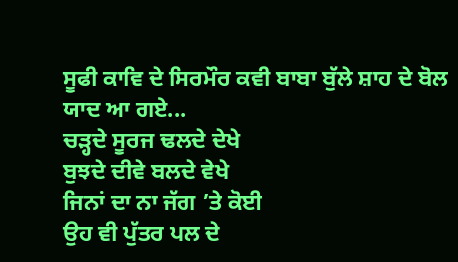ਸੂਫੀ ਕਾਵਿ ਦੇ ਸਿਰਮੌਰ ਕਵੀ ਬਾਬਾ ਬੁੱਲੇ ਸ਼ਾਹ ਦੇ ਬੋਲ ਯਾਦ ਆ ਗਏ...
ਚੜ੍ਹਦੇ ਸੂਰਜ ਢਲਦੇ ਦੇਖੇ
ਬੁਝਦੇ ਦੀਵੇ ਬਲਦੇ ਵੇਖੇ
ਜਿਨਾਂ ਦਾ ਨਾ ਜੱਗ ’ਤੇ ਕੋਈ
ਉਹ ਵੀ ਪੁੱਤਰ ਪਲ ਦੇ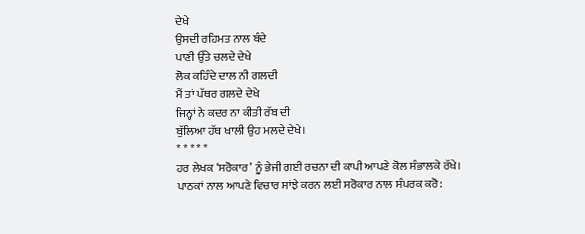ਦੇਖੇ
ਉਸਦੀ ਰਹਿਮਤ ਨਾਲ ਬੰਦੇ
ਪਾਣੀ ਉੱਤੇ ਚਲਦੇ ਦੇਖੇ
ਲੋਕ ਕਹਿੰਦੇ ਦਾਲ ਨੀ ਗਲਦੀ
ਮੈਂ ਤਾਂ ਪੱਥਰ ਗਲਦੇ ਦੇਖੇ
ਜਿਨ੍ਹਾਂ ਨੇ ਕਦਰ ਨਾ ਕੀਤੀ ਰੱਬ ਦੀ
ਬੁੱਲਿਆ ਹੱਥ ਖਾਲੀ ਉਹ ਮਲਦੇ ਦੇਖੇ।
* * * * *
ਹਰ ਲੇਖਕ ‘ਸਰੋਕਾਰ’ ਨੂੰ ਭੇਜੀ ਗਈ ਰਚਨਾ ਦੀ ਕਾਪੀ ਆਪਣੇ ਕੋਲ ਸੰਭਾਲਕੇ ਰੱਖੇ।
ਪਾਠਕਾਂ ਨਾਲ ਆਪਣੇ ਵਿਚਾਰ ਸਾਂਝੇ ਕਰਨ ਲਈ ਸਰੋਕਾਰ ਨਾਲ ਸੰਪਰਕ ਕਰੋ: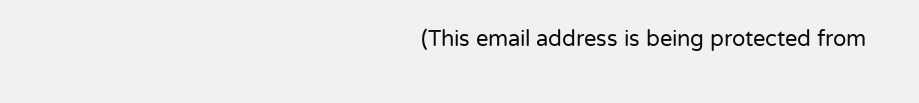(This email address is being protected from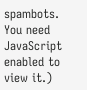spambots. You need JavaScript enabled to view it.)